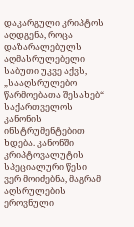დაკარგული კრიპტოს აღდგენა, როცა დაზარალებულს აღმასრულებელი საბუთი უკვე აქვს, „სააღსრულებო წარმოებათა შესახებ“ საქართველოს კანონის ინსტრუმენტებით ხდება. კანონში კრიპტოვალუტის სპეციალური წესი ვერ მოიძებნა, მაგრამ აღსრულების ეროვნული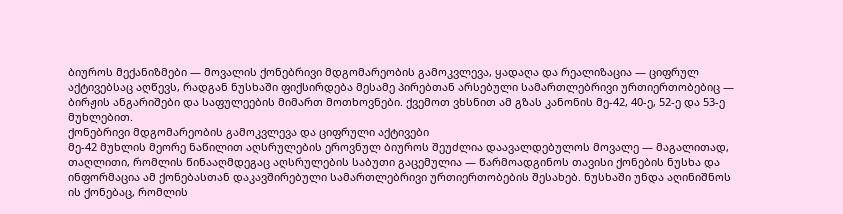ბიუროს მექანიზმები — მოვალის ქონებრივი მდგომარეობის გამოკვლევა, ყადაღა და რეალიზაცია — ციფრულ აქტივებსაც აღწევს, რადგან ნუსხაში ფიქსირდება მესამე პირებთან არსებული სამართლებრივი ურთიერთობებიც — ბირჟის ანგარიშები და საფულეების მიმართ მოთხოვნები. ქვემოთ ვხსნით ამ გზას კანონის მე-42, 40-ე, 52-ე და 53-ე მუხლებით.
ქონებრივი მდგომარეობის გამოკვლევა და ციფრული აქტივები
მე-42 მუხლის მეორე ნაწილით აღსრულების ეროვნულ ბიუროს შეუძლია დაავალდებულოს მოვალე — მაგალითად, თაღლითი, რომლის წინააღმდეგაც აღსრულების საბუთი გაცემულია — წარმოადგინოს თავისი ქონების ნუსხა და ინფორმაცია ამ ქონებასთან დაკავშირებული სამართლებრივი ურთიერთობების შესახებ. ნუსხაში უნდა აღინიშნოს ის ქონებაც, რომლის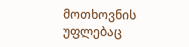მოთხოვნის უფლებაც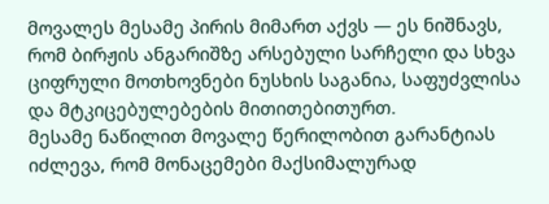მოვალეს მესამე პირის მიმართ აქვს — ეს ნიშნავს, რომ ბირჟის ანგარიშზე არსებული სარჩელი და სხვა ციფრული მოთხოვნები ნუსხის საგანია, საფუძვლისა და მტკიცებულებების მითითებითურთ.
მესამე ნაწილით მოვალე წერილობით გარანტიას იძლევა, რომ მონაცემები მაქსიმალურად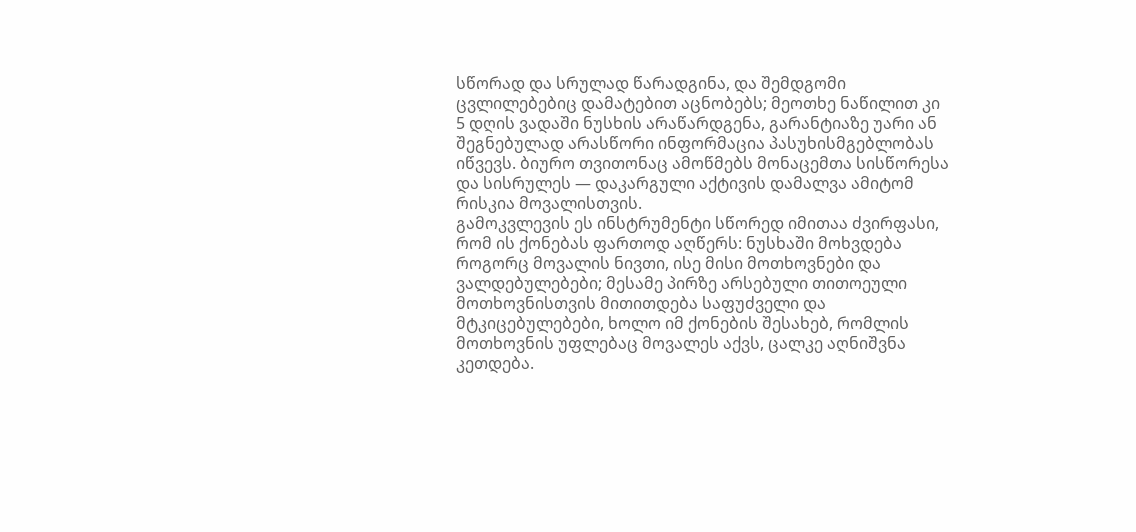სწორად და სრულად წარადგინა, და შემდგომი ცვლილებებიც დამატებით აცნობებს; მეოთხე ნაწილით კი 5 დღის ვადაში ნუსხის არაწარდგენა, გარანტიაზე უარი ან შეგნებულად არასწორი ინფორმაცია პასუხისმგებლობას იწვევს. ბიურო თვითონაც ამოწმებს მონაცემთა სისწორესა და სისრულეს — დაკარგული აქტივის დამალვა ამიტომ რისკია მოვალისთვის.
გამოკვლევის ეს ინსტრუმენტი სწორედ იმითაა ძვირფასი, რომ ის ქონებას ფართოდ აღწერს: ნუსხაში მოხვდება როგორც მოვალის ნივთი, ისე მისი მოთხოვნები და ვალდებულებები; მესამე პირზე არსებული თითოეული მოთხოვნისთვის მითითდება საფუძველი და მტკიცებულებები, ხოლო იმ ქონების შესახებ, რომლის მოთხოვნის უფლებაც მოვალეს აქვს, ცალკე აღნიშვნა კეთდება.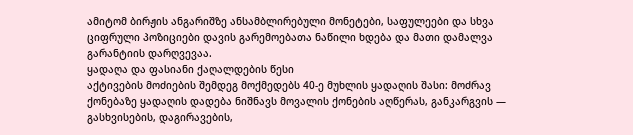ამიტომ ბირჟის ანგარიშზე ანსამბლირებული მონეტები, საფულეები და სხვა ციფრული პოზიციები დავის გარემოებათა ნაწილი ხდება და მათი დამალვა გარანტიის დარღვევაა.
ყადაღა და ფასიანი ქაღალდების წესი
აქტივების მოძიების შემდეგ მოქმედებს 40-ე მუხლის ყადაღის შასი: მოძრავ ქონებაზე ყადაღის დადება ნიშნავს მოვალის ქონების აღწერას, განკარგვის — გასხვისების, დაგირავების,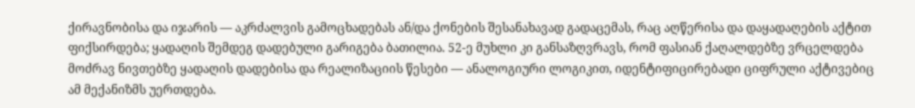ქირავნობისა და იჯარის — აკრძალვის გამოცხადებას ან/და ქონების შესანახავად გადაცემას, რაც აღწერისა და დაყადაღების აქტით ფიქსირდება; ყადაღის შემდეგ დადებული გარიგება ბათილია. 52-ე მუხლი კი განსაზღვრავს, რომ ფასიან ქაღალდებზე ვრცელდება მოძრავ ნივთებზე ყადაღის დადებისა და რეალიზაციის წესები — ანალოგიური ლოგიკით, იდენტიფიცირებადი ციფრული აქტივებიც ამ მექანიზმს უერთდება.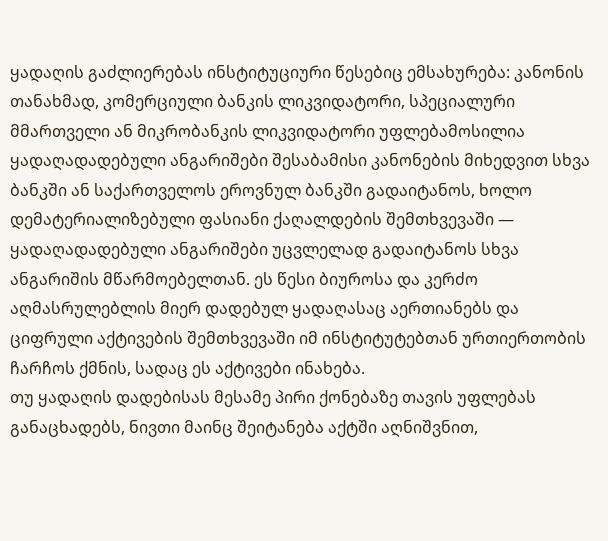ყადაღის გაძლიერებას ინსტიტუციური წესებიც ემსახურება: კანონის თანახმად, კომერციული ბანკის ლიკვიდატორი, სპეციალური მმართველი ან მიკრობანკის ლიკვიდატორი უფლებამოსილია ყადაღადადებული ანგარიშები შესაბამისი კანონების მიხედვით სხვა ბანკში ან საქართველოს ეროვნულ ბანკში გადაიტანოს, ხოლო დემატერიალიზებული ფასიანი ქაღალდების შემთხვევაში — ყადაღადადებული ანგარიშები უცვლელად გადაიტანოს სხვა ანგარიშის მწარმოებელთან. ეს წესი ბიუროსა და კერძო აღმასრულებლის მიერ დადებულ ყადაღასაც აერთიანებს და ციფრული აქტივების შემთხვევაში იმ ინსტიტუტებთან ურთიერთობის ჩარჩოს ქმნის, სადაც ეს აქტივები ინახება.
თუ ყადაღის დადებისას მესამე პირი ქონებაზე თავის უფლებას განაცხადებს, ნივთი მაინც შეიტანება აქტში აღნიშვნით,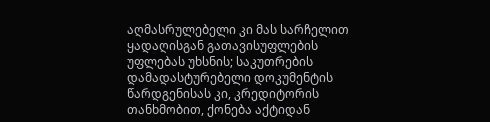აღმასრულებელი კი მას სარჩელით ყადაღისგან გათავისუფლების უფლებას უხსნის; საკუთრების დამადასტურებელი დოკუმენტის წარდგენისას კი, კრედიტორის თანხმობით, ქონება აქტიდან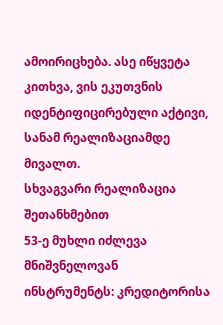ამოირიცხება. ასე იწყვეტა კითხვა, ვის ეკუთვნის იდენტიფიცირებული აქტივი, სანამ რეალიზაციამდე მივალთ.
სხვაგვარი რეალიზაცია შეთანხმებით
53-ე მუხლი იძლევა მნიშვნელოვან ინსტრუმენტს: კრედიტორისა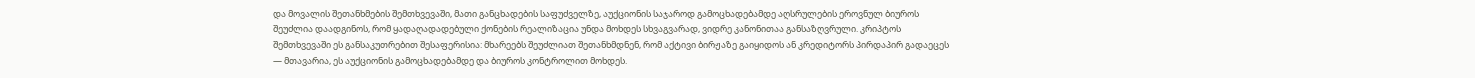და მოვალის შეთანხმების შემთხვევაში, მათი განცხადების საფუძველზე, აუქციონის საჯაროდ გამოცხადებამდე აღსრულების ეროვნულ ბიუროს შეუძლია დაადგინოს, რომ ყადაღადადებული ქონების რეალიზაცია უნდა მოხდეს სხვაგვარად, ვიდრე კანონითაა განსაზღვრული. კრიპტოს შემთხვევაში ეს განსაკუთრებით შესაფერისია: მხარეებს შეუძლიათ შეთანხმდნენ, რომ აქტივი ბირჟაზე გაიყიდოს ან კრედიტორს პირდაპირ გადაეცეს — მთავარია, ეს აუქციონის გამოცხადებამდე და ბიუროს კონტროლით მოხდეს.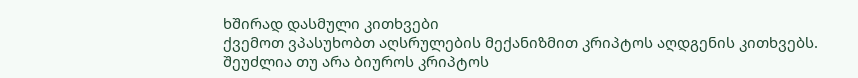ხშირად დასმული კითხვები
ქვემოთ ვპასუხობთ აღსრულების მექანიზმით კრიპტოს აღდგენის კითხვებს.
შეუძლია თუ არა ბიუროს კრიპტოს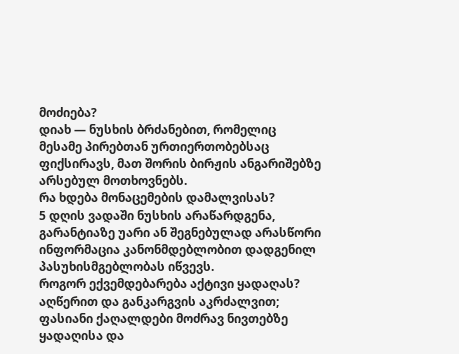მოძიება?
დიახ — ნუსხის ბრძანებით, რომელიც მესამე პირებთან ურთიერთობებსაც ფიქსირავს, მათ შორის ბირჟის ანგარიშებზე არსებულ მოთხოვნებს.
რა ხდება მონაცემების დამალვისას?
5 დღის ვადაში ნუსხის არაწარდგენა, გარანტიაზე უარი ან შეგნებულად არასწორი ინფორმაცია კანონმდებლობით დადგენილ პასუხისმგებლობას იწვევს.
როგორ ექვემდებარება აქტივი ყადაღას?
აღწერით და განკარგვის აკრძალვით; ფასიანი ქაღალდები მოძრავ ნივთებზე ყადაღისა და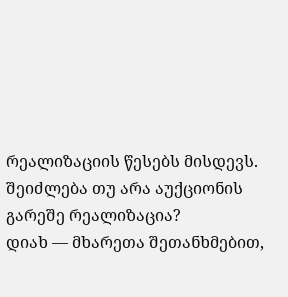რეალიზაციის წესებს მისდევს.
შეიძლება თუ არა აუქციონის გარეშე რეალიზაცია?
დიახ — მხარეთა შეთანხმებით,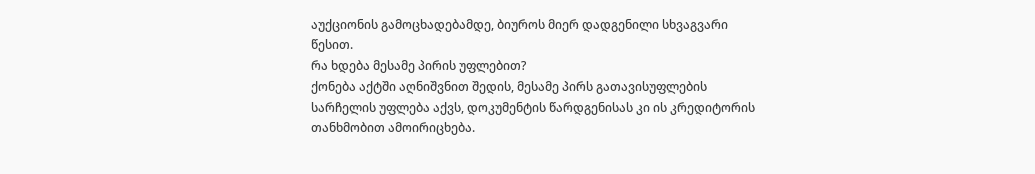აუქციონის გამოცხადებამდე, ბიუროს მიერ დადგენილი სხვაგვარი წესით.
რა ხდება მესამე პირის უფლებით?
ქონება აქტში აღნიშვნით შედის, მესამე პირს გათავისუფლების სარჩელის უფლება აქვს, დოკუმენტის წარდგენისას კი ის კრედიტორის თანხმობით ამოირიცხება.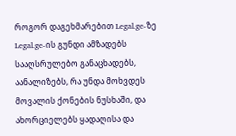როგორ დაგეხმარებით Legal.ge-ზე
Legal.ge-ის გუნდი ამზადებს სააღსრულებო განაცხადებს, აანალიზებს, რა უნდა მოხვდეს მოვალის ქონების ნუსხაში, და ახორციელებს ყადაღისა და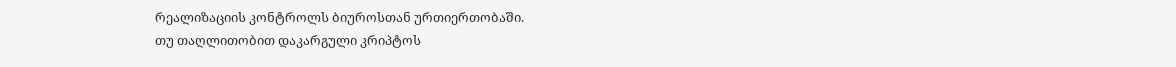რეალიზაციის კონტროლს ბიუროსთან ურთიერთობაში.
თუ თაღლითობით დაკარგული კრიპტოს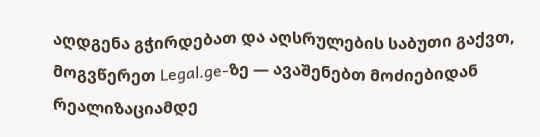აღდგენა გჭირდებათ და აღსრულების საბუთი გაქვთ, მოგვწერეთ Legal.ge-ზე — ავაშენებთ მოძიებიდან რეალიზაციამდე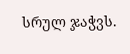სრულ ჯაჭვს.